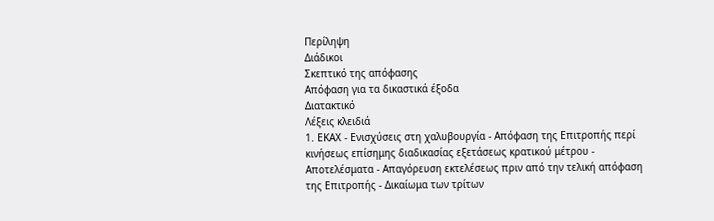Περίληψη
Διάδικοι
Σκεπτικό της απόφασης
Απόφαση για τα δικαστικά έξοδα
Διατακτικό
Λέξεις κλειδιά
1. ΕΚΑΧ - Ενισχύσεις στη χαλυβουργία - Απόφαση της Επιτροπής περί κινήσεως επίσημης διαδικασίας εξετάσεως κρατικού μέτρου - Αποτελέσματα - Απαγόρευση εκτελέσεως πριν από την τελική απόφαση της Επιτροπής - Δικαίωμα των τρίτων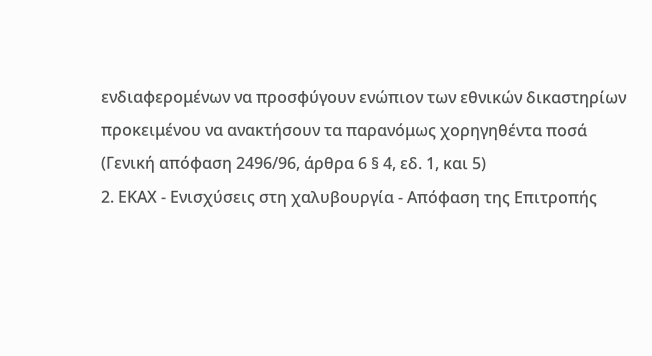ενδιαφερομένων να προσφύγουν ενώπιον των εθνικών δικαστηρίων προκειμένου να ανακτήσουν τα παρανόμως χορηγηθέντα ποσά
(Γενική απόφαση 2496/96, άρθρα 6 § 4, εδ. 1, και 5)
2. ΕΚΑΧ - Ενισχύσεις στη χαλυβουργία - Απόφαση της Επιτροπής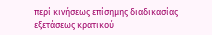περί κινήσεως επίσημης διαδικασίας εξετάσεως κρατικού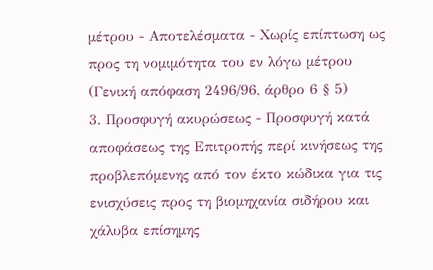μέτρου - Αποτελέσματα - Χωρίς επίπτωση ως προς τη νομιμότητα του εν λόγω μέτρου
(Γενική απόφαση 2496/96, άρθρο 6 § 5)
3. Προσφυγή ακυρώσεως - Προσφυγή κατά αποφάσεως της Επιτροπής περί κινήσεως της προβλεπόμενης από τον έκτο κώδικα για τις ενισχύσεις προς τη βιομηχανία σιδήρου και χάλυβα επίσημης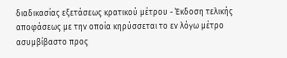διαδικασίας εξετάσεως κρατικού μέτρου - Έκδοση τελικής αποφάσεως με την οποία κηρύσσεται το εν λόγω μέτρο ασυμβίβαστο προς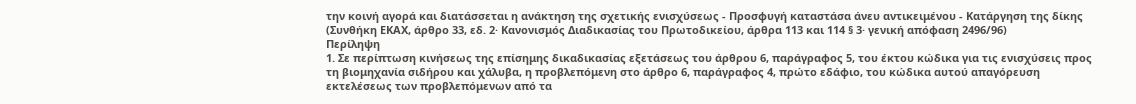την κοινή αγορά και διατάσσεται η ανάκτηση της σχετικής ενισχύσεως - Προσφυγή καταστάσα άνευ αντικειμένου - Κατάργηση της δίκης
(Συνθήκη ΕΚΑΧ, άρθρο 33, εδ. 2· Κανονισμός Διαδικασίας του Πρωτοδικείου, άρθρα 113 και 114 § 3· γενική απόφαση 2496/96)
Περίληψη
1. Σε περίπτωση κινήσεως της επίσημης δικαδικασίας εξετάσεως του άρθρου 6, παράγραφος 5, του έκτου κώδικα για τις ενισχύσεις προς τη βιομηχανία σιδήρου και χάλυβα, η προβλεπόμενη στο άρθρο 6, παράγραφος 4, πρώτο εδάφιο, του κώδικα αυτού απαγόρευση εκτελέσεως των προβλεπόμενων από τα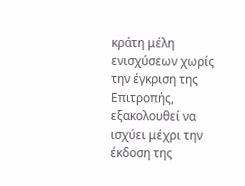κράτη μέλη ενισχύσεων χωρίς την έγκριση της Επιτροπής, εξακολουθεί να ισχύει μέχρι την έκδοση της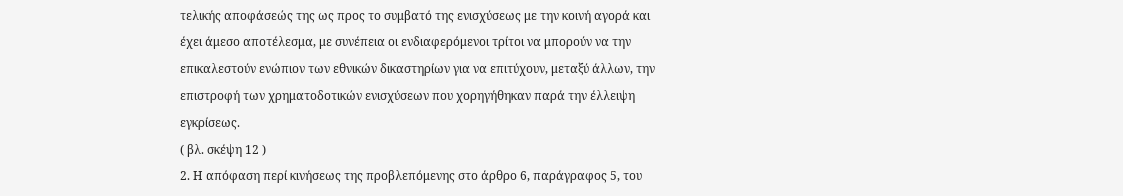τελικής αποφάσεώς της ως προς το συμβατό της ενισχύσεως με την κοινή αγορά και έχει άμεσο αποτέλεσμα, με συνέπεια οι ενδιαφερόμενοι τρίτοι να μπορούν να την επικαλεστούν ενώπιον των εθνικών δικαστηρίων για να επιτύχουν, μεταξύ άλλων, την επιστροφή των χρηματοδοτικών ενισχύσεων που χορηγήθηκαν παρά την έλλειψη εγκρίσεως.
( βλ. σκέψη 12 )
2. Η απόφαση περί κινήσεως της προβλεπόμενης στο άρθρο 6, παράγραφος 5, του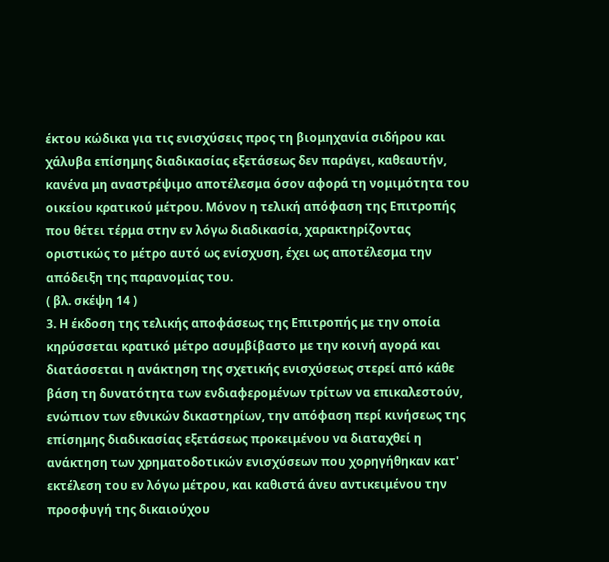έκτου κώδικα για τις ενισχύσεις προς τη βιομηχανία σιδήρου και χάλυβα επίσημης διαδικασίας εξετάσεως δεν παράγει, καθεαυτήν, κανένα μη αναστρέψιμο αποτέλεσμα όσον αφορά τη νομιμότητα του οικείου κρατικού μέτρου. Μόνον η τελική απόφαση της Επιτροπής που θέτει τέρμα στην εν λόγω διαδικασία, χαρακτηρίζοντας οριστικώς το μέτρο αυτό ως ενίσχυση, έχει ως αποτέλεσμα την απόδειξη της παρανομίας του.
( βλ. σκέψη 14 )
3. Η έκδοση της τελικής αποφάσεως της Επιτροπής με την οποία κηρύσσεται κρατικό μέτρο ασυμβίβαστο με την κοινή αγορά και διατάσσεται η ανάκτηση της σχετικής ενισχύσεως στερεί από κάθε βάση τη δυνατότητα των ενδιαφερομένων τρίτων να επικαλεστούν, ενώπιον των εθνικών δικαστηρίων, την απόφαση περί κινήσεως της επίσημης διαδικασίας εξετάσεως προκειμένου να διαταχθεί η ανάκτηση των χρηματοδοτικών ενισχύσεων που χορηγήθηκαν κατ' εκτέλεση του εν λόγω μέτρου, και καθιστά άνευ αντικειμένου την προσφυγή της δικαιούχου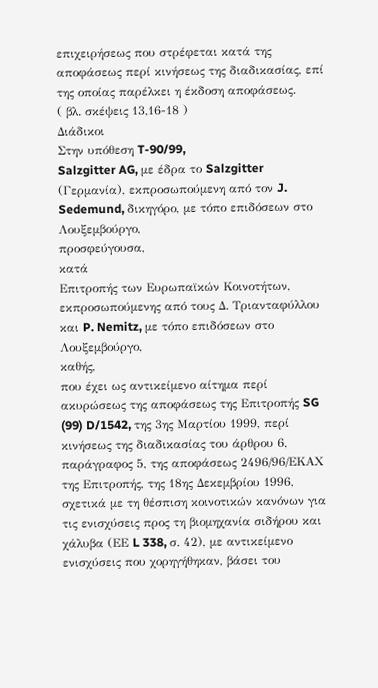επιχειρήσεως που στρέφεται κατά της αποφάσεως περί κινήσεως της διαδικασίας, επί της οποίας παρέλκει η έκδοση αποφάσεως.
( βλ. σκέψεις 13,16-18 )
Διάδικοι
Στην υπόθεση T-90/99,
Salzgitter AG, με έδρα το Salzgitter (Γερμανία), εκπροσωπούμενη από τον J. Sedemund, δικηγόρο, με τόπο επιδόσεων στο Λουξεμβούργο,
προσφεύγουσα,
κατά
Επιτροπής των Ευρωπαϊκών Κοινοτήτων, εκπροσωπούμενης από τους Δ. Τριανταφύλλου και P. Nemitz, με τόπο επιδόσεων στο Λουξεμβούργο,
καθής,
που έχει ως αντικείμενο αίτημα περί ακυρώσεως της αποφάσεως της Επιτροπής SG (99) D/1542, της 3ης Μαρτίου 1999, περί κινήσεως της διαδικασίας του άρθρου 6, παράγραφος 5, της αποφάσεως 2496/96/ΕΚΑΧ της Επιτροπής, της 18ης Δεκεμβρίου 1996, σχετικά με τη θέσπιση κοινοτικών κανόνων για τις ενισχύσεις προς τη βιομηχανία σιδήρου και χάλυβα (ΕΕ L 338, σ. 42), με αντικείμενο ενισχύσεις που χορηγήθηκαν, βάσει του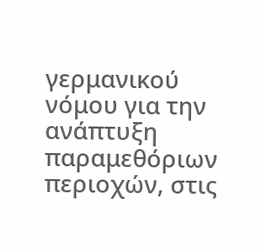γερμανικού νόμου για την ανάπτυξη παραμεθόριων περιοχών, στις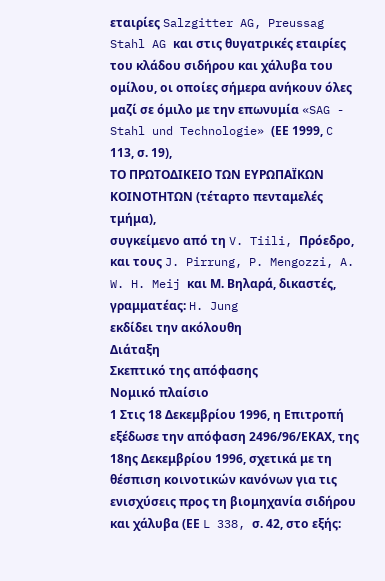εταιρίες Salzgitter AG, Preussag Stahl AG και στις θυγατρικές εταιρίες του κλάδου σιδήρου και χάλυβα του ομίλου, οι οποίες σήμερα ανήκουν όλες μαζί σε όμιλο με την επωνυμία «SAG - Stahl und Technologie» (ΕΕ 1999, C 113, σ. 19),
ΤΟ ΠΡΩΤΟΔΙΚΕΙΟ ΤΩΝ ΕΥΡΩΠΑΪΚΩΝ ΚΟΙΝΟΤΗΤΩΝ (τέταρτο πενταμελές τμήμα),
συγκείμενο από τη V. Tiili, Πρόεδρο, και τους J. Pirrung, P. Mengozzi, A. W. H. Meij και Μ. Βηλαρά, δικαστές,
γραμματέας: H. Jung
εκδίδει την ακόλουθη
Διάταξη
Σκεπτικό της απόφασης
Νομικό πλαίσιο
1 Στις 18 Δεκεμβρίου 1996, η Επιτροπή εξέδωσε την απόφαση 2496/96/ΕΚΑΧ, της 18ης Δεκεμβρίου 1996, σχετικά με τη θέσπιση κοινοτικών κανόνων για τις ενισχύσεις προς τη βιομηχανία σιδήρου και χάλυβα (ΕΕ L 338, σ. 42, στο εξής: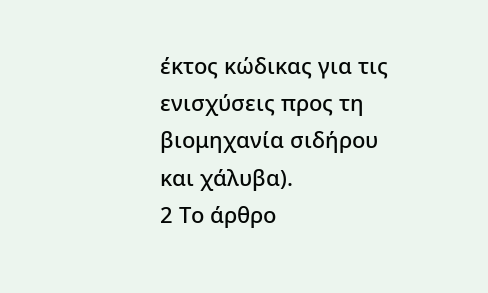έκτος κώδικας για τις ενισχύσεις προς τη βιομηχανία σιδήρου και χάλυβα).
2 Το άρθρο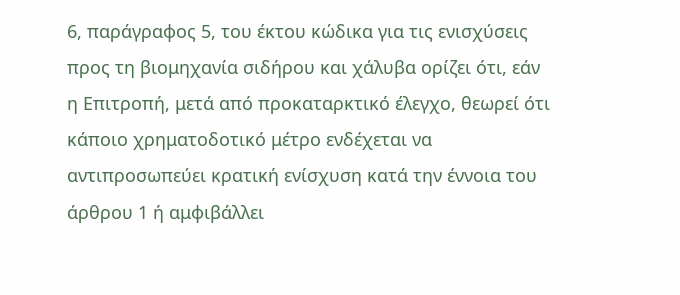6, παράγραφος 5, του έκτου κώδικα για τις ενισχύσεις προς τη βιομηχανία σιδήρου και χάλυβα ορίζει ότι, εάν η Επιτροπή, μετά από προκαταρκτικό έλεγχο, θεωρεί ότι κάποιο χρηματοδοτικό μέτρο ενδέχεται να αντιπροσωπεύει κρατική ενίσχυση κατά την έννοια του άρθρου 1 ή αμφιβάλλει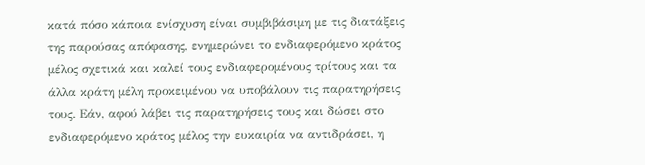κατά πόσο κάποια ενίσχυση είναι συμβιβάσιμη με τις διατάξεις της παρούσας απόφασης, ενημερώνει το ενδιαφερόμενο κράτος μέλος σχετικά και καλεί τους ενδιαφερομένους τρίτους και τα άλλα κράτη μέλη προκειμένου να υποβάλουν τις παρατηρήσεις τους. Εάν, αφού λάβει τις παρατηρήσεις τους και δώσει στο ενδιαφερόμενο κράτος μέλος την ευκαιρία να αντιδράσει, η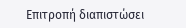Επιτροπή διαπιστώσει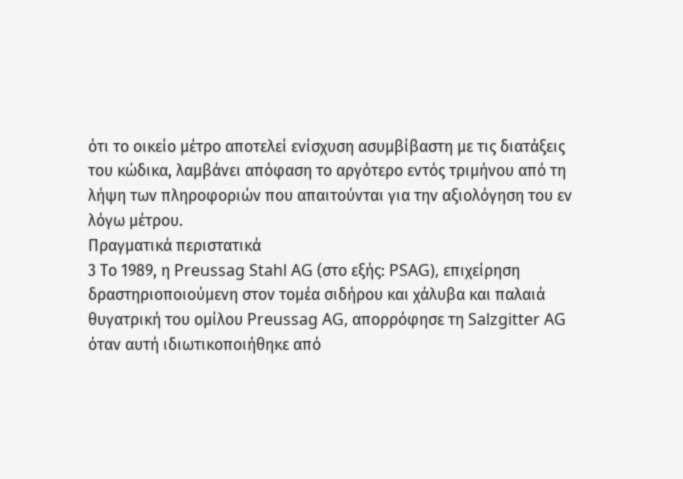ότι το οικείο μέτρο αποτελεί ενίσχυση ασυμβίβαστη με τις διατάξεις του κώδικα, λαμβάνει απόφαση το αργότερο εντός τριμήνου από τη λήψη των πληροφοριών που απαιτούνται για την αξιολόγηση του εν λόγω μέτρου.
Πραγματικά περιστατικά
3 Το 1989, η Preussag Stahl AG (στο εξής: PSAG), επιχείρηση δραστηριοποιούμενη στον τομέα σιδήρου και χάλυβα και παλαιά θυγατρική του ομίλου Preussag AG, απορρόφησε τη Salzgitter AG όταν αυτή ιδιωτικοποιήθηκε από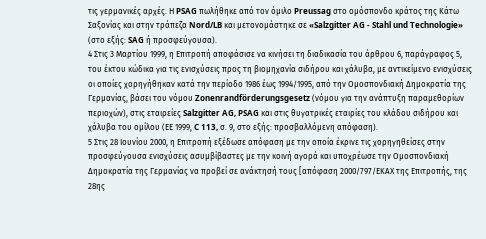τις γερμανικές αρχές. Η PSAG πωλήθηκε από τον όμιλο Preussag στο ομόσπονδο κράτος της Κάτω Σαξονίας και στην τράπεζα Nord/LB και μετονομάστηκε σε «Salzgitter AG - Stahl und Technologie» (στο εξής: SAG ή προσφεύγουσα).
4 Στις 3 Μαρτίου 1999, η Επιτροπή αποφάσισε να κινήσει τη διαδικασία του άρθρου 6, παράγραφος 5, του έκτου κώδικα για τις ενισχύσεις προς τη βιομηχανία σιδήρου και χάλυβα, με αντικείμενο ενισχύσεις οι οποίες χορηγήθηκαν κατά την περίοδο 1986 έως 1994/1995, από την Ομοσπονδιακή Δημοκρατία της Γερμανίας, βάσει του νόμου Zonenrandförderungsgesetz (νόμου για την ανάπτυξη παραμεθορίων περιοχών), στις εταιρείες Salzgitter AG, PSAG και στις θυγατρικές εταιρίες του κλάδου σιδήρου και χάλυβα του ομίλου (ΕΕ 1999, C 113, σ. 9, στο εξής: προσβαλλόμενη απόφαση).
5 Στις 28 Ιουνίου 2000, η Επιτροπή εξέδωσε απόφαση με την οποία έκρινε τις χορηγηθείσες στην προσφεύγουσα ενισχύσεις ασυμβίβαστες με την κοινή αγορά και υποχρέωσε την Ομοσπονδιακή Δημοκρατία της Γερμανίας να προβεί σε ανάκτησή τους [απόφαση 2000/797/ΕΚΑΧ της Επιτροπής, της 28ης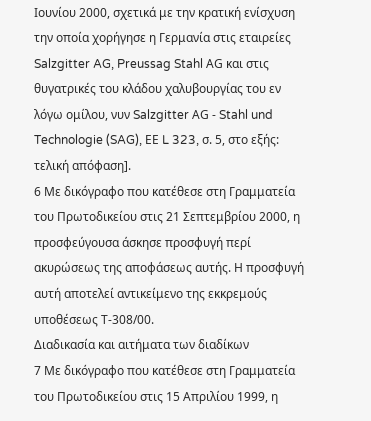Ιουνίου 2000, σχετικά με την κρατική ενίσχυση την οποία χορήγησε η Γερμανία στις εταιρείες Salzgitter AG, Preussag Stahl ΑG και στις θυγατρικές του κλάδου χαλυβουργίας του εν λόγω ομίλου, νυν Salzgitter ΑG - Stahl und Technologie (SAG), ΕΕ L 323, σ. 5, στο εξής: τελική απόφαση].
6 Με δικόγραφο που κατέθεσε στη Γραμματεία του Πρωτοδικείου στις 21 Σεπτεμβρίου 2000, η προσφεύγουσα άσκησε προσφυγή περί ακυρώσεως της αποφάσεως αυτής. Η προσφυγή αυτή αποτελεί αντικείμενο της εκκρεμούς υποθέσεως Τ-308/00.
Διαδικασία και αιτήματα των διαδίκων
7 Με δικόγραφο που κατέθεσε στη Γραμματεία του Πρωτοδικείου στις 15 Απριλίου 1999, η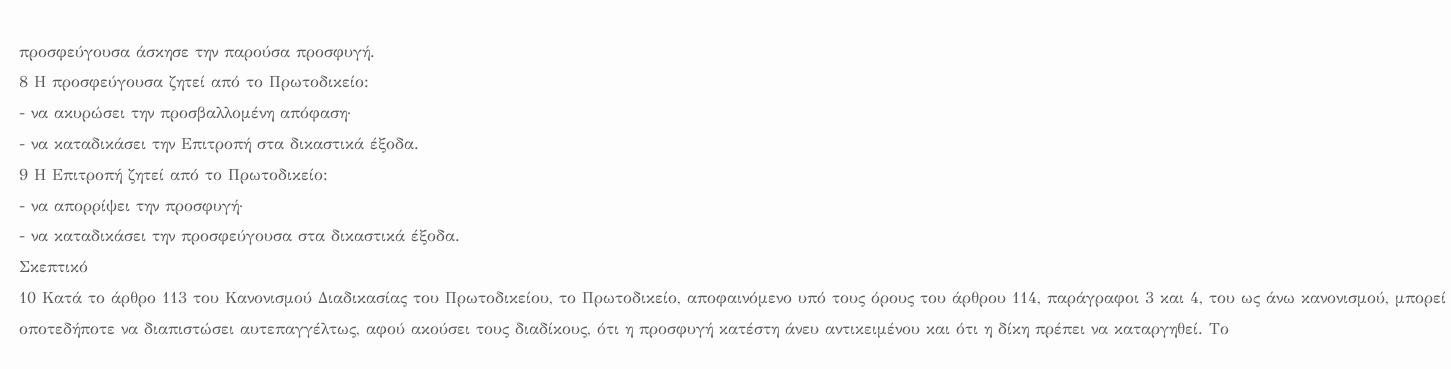προσφεύγουσα άσκησε την παρούσα προσφυγή.
8 Η προσφεύγουσα ζητεί από το Πρωτοδικείο:
- να ακυρώσει την προσβαλλομένη απόφαση·
- να καταδικάσει την Επιτροπή στα δικαστικά έξοδα.
9 Η Επιτροπή ζητεί από το Πρωτοδικείο:
- να απορρίψει την προσφυγή·
- να καταδικάσει την προσφεύγουσα στα δικαστικά έξοδα.
Σκεπτικό
10 Κατά το άρθρο 113 του Κανονισμού Διαδικασίας του Πρωτοδικείου, το Πρωτοδικείο, αποφαινόμενο υπό τους όρους του άρθρου 114, παράγραφοι 3 και 4, του ως άνω κανονισμού, μπορεί οποτεδήποτε να διαπιστώσει αυτεπαγγέλτως, αφού ακούσει τους διαδίκους, ότι η προσφυγή κατέστη άνευ αντικειμένου και ότι η δίκη πρέπει να καταργηθεί. Το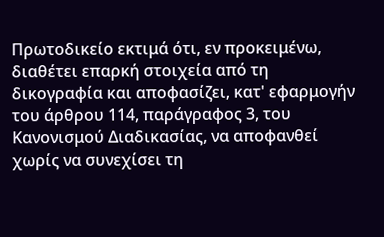Πρωτοδικείο εκτιμά ότι, εν προκειμένω, διαθέτει επαρκή στοιχεία από τη δικογραφία και αποφασίζει, κατ' εφαρμογήν του άρθρου 114, παράγραφος 3, του Κανονισμού Διαδικασίας, να αποφανθεί χωρίς να συνεχίσει τη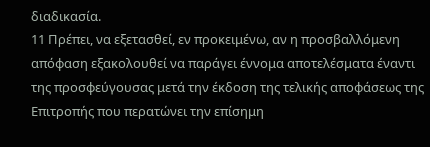διαδικασία.
11 Πρέπει, να εξετασθεί, εν προκειμένω, αν η προσβαλλόμενη απόφαση εξακολουθεί να παράγει έννομα αποτελέσματα έναντι της προσφεύγουσας μετά την έκδοση της τελικής αποφάσεως της Επιτροπής που περατώνει την επίσημη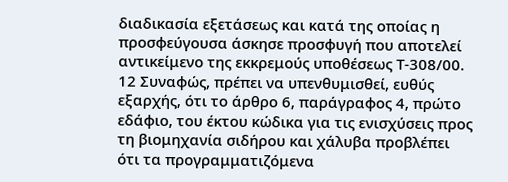διαδικασία εξετάσεως και κατά της οποίας η προσφεύγουσα άσκησε προσφυγή που αποτελεί αντικείμενο της εκκρεμούς υποθέσεως Τ-308/00.
12 Συναφώς, πρέπει να υπενθυμισθεί, ευθύς εξαρχής, ότι το άρθρο 6, παράγραφος 4, πρώτο εδάφιο, του έκτου κώδικα για τις ενισχύσεις προς τη βιομηχανία σιδήρου και χάλυβα προβλέπει ότι τα προγραμματιζόμενα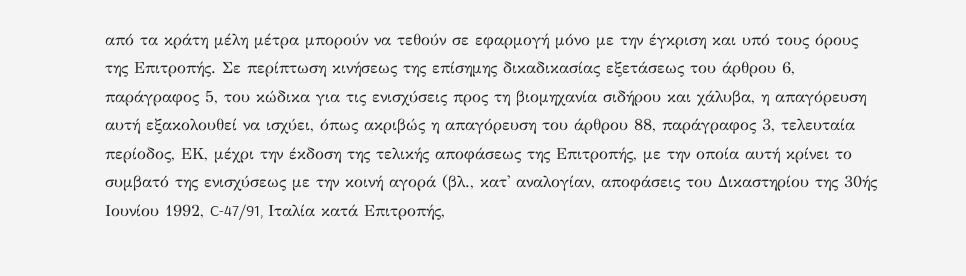από τα κράτη μέλη μέτρα μπορούν να τεθούν σε εφαρμογή μόνο με την έγκριση και υπό τους όρους της Επιτροπής. Σε περίπτωση κινήσεως της επίσημης δικαδικασίας εξετάσεως του άρθρου 6, παράγραφος 5, του κώδικα για τις ενισχύσεις προς τη βιομηχανία σιδήρου και χάλυβα, η απαγόρευση αυτή εξακολουθεί να ισχύει, όπως ακριβώς η απαγόρευση του άρθρου 88, παράγραφος 3, τελευταία περίοδος, ΕΚ, μέχρι την έκδοση της τελικής αποφάσεως της Επιτροπής, με την οποία αυτή κρίνει το συμβατό της ενισχύσεως με την κοινή αγορά (βλ., κατ' αναλογίαν, αποφάσεις του Δικαστηρίου της 30ής Ιουνίου 1992, C-47/91, Ιταλία κατά Επιτροπής,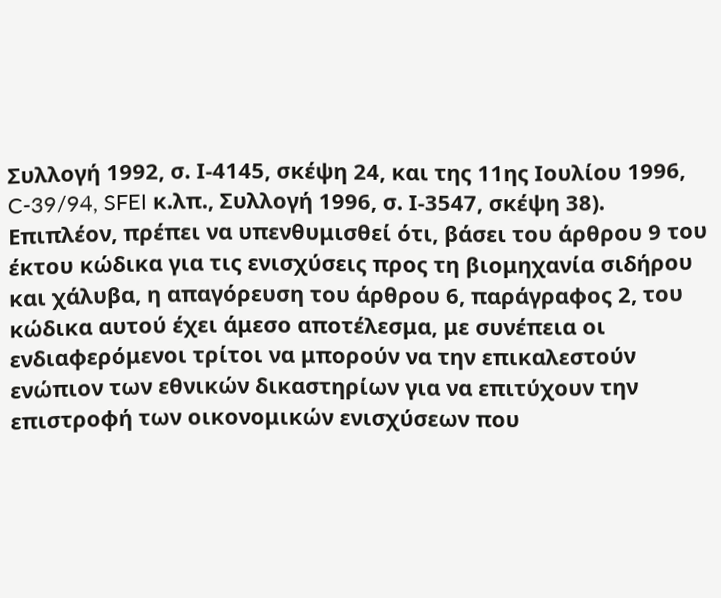Συλλογή 1992, σ. Ι-4145, σκέψη 24, και της 11ης Ιουλίου 1996, C-39/94, SFEI κ.λπ., Συλλογή 1996, σ. Ι-3547, σκέψη 38). Επιπλέον, πρέπει να υπενθυμισθεί ότι, βάσει του άρθρου 9 του έκτου κώδικα για τις ενισχύσεις προς τη βιομηχανία σιδήρου και χάλυβα, η απαγόρευση του άρθρου 6, παράγραφος 2, του κώδικα αυτού έχει άμεσο αποτέλεσμα, με συνέπεια οι ενδιαφερόμενοι τρίτοι να μπορούν να την επικαλεστούν ενώπιον των εθνικών δικαστηρίων για να επιτύχουν την επιστροφή των οικονομικών ενισχύσεων που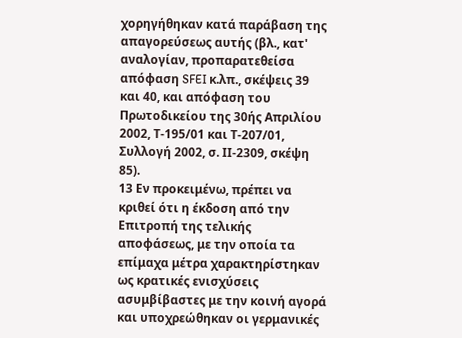χορηγήθηκαν κατά παράβαση της απαγορεύσεως αυτής (βλ., κατ' αναλογίαν, προπαρατεθείσα απόφαση SFEI κ.λπ., σκέψεις 39 και 40, και απόφαση του Πρωτοδικείου της 30ής Απριλίου 2002, Τ-195/01 και Τ-207/01, Συλλογή 2002, σ. ΙΙ-2309, σκέψη 85).
13 Εν προκειμένω, πρέπει να κριθεί ότι η έκδοση από την Επιτροπή της τελικής αποφάσεως, με την οποία τα επίμαχα μέτρα χαρακτηρίστηκαν ως κρατικές ενισχύσεις ασυμβίβαστες με την κοινή αγορά και υποχρεώθηκαν οι γερμανικές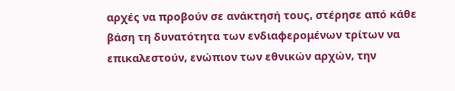αρχές να προβούν σε ανάκτησή τους, στέρησε από κάθε βάση τη δυνατότητα των ενδιαφερομένων τρίτων να επικαλεστούν, ενώπιον των εθνικών αρχών, την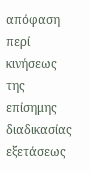απόφαση περί κινήσεως της επίσημης διαδικασίας εξετάσεως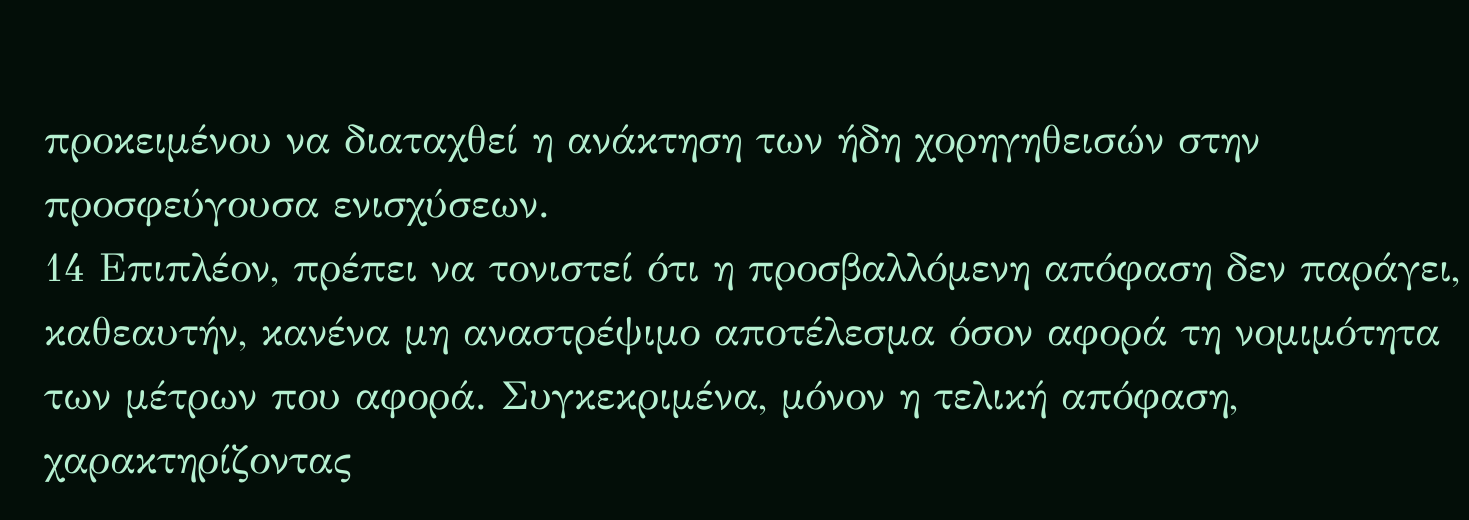προκειμένου να διαταχθεί η ανάκτηση των ήδη χορηγηθεισών στην προσφεύγουσα ενισχύσεων.
14 Επιπλέον, πρέπει να τονιστεί ότι η προσβαλλόμενη απόφαση δεν παράγει, καθεαυτήν, κανένα μη αναστρέψιμο αποτέλεσμα όσον αφορά τη νομιμότητα των μέτρων που αφορά. Συγκεκριμένα, μόνον η τελική απόφαση, χαρακτηρίζοντας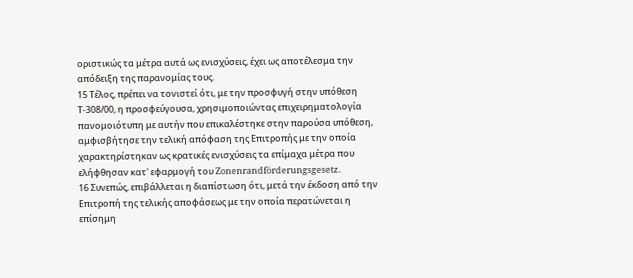οριστικώς τα μέτρα αυτά ως ενισχύσεις, έχει ως αποτέλεσμα την απόδειξη της παρανομίας τους.
15 Τέλος, πρέπει να τονιστεί ότι, με την προσφυγή στην υπόθεση Τ-308/00, η προσφεύγουσα, χρησιμοποιώντας επιχειρηματολογία πανομοιότυπη με αυτήν που επικαλέστηκε στην παρούσα υπόθεση, αμφισβήτησε την τελική απόφαση της Επιτροπής με την οποία χαρακτηρίστηκαν ως κρατικές ενισχύσεις τα επίμαχα μέτρα που ελήφθησαν κατ' εφαρμογή του Zonenrandförderungsgesetz.
16 Συνεπώς, επιβάλλεται η διαπίστωση ότι, μετά την έκδοση από την Επιτροπή της τελικής αποφάσεως με την οποία περατώνεται η επίσημη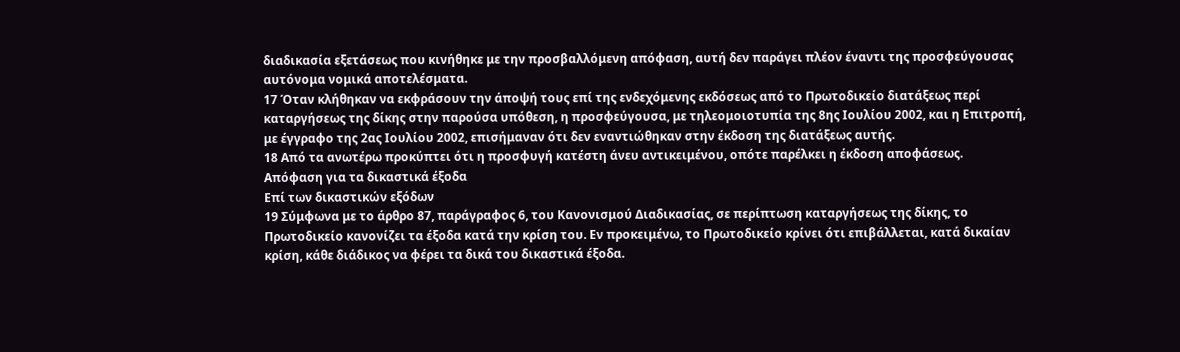διαδικασία εξετάσεως που κινήθηκε με την προσβαλλόμενη απόφαση, αυτή δεν παράγει πλέον έναντι της προσφεύγουσας αυτόνομα νομικά αποτελέσματα.
17 Όταν κλήθηκαν να εκφράσουν την άποψή τους επί της ενδεχόμενης εκδόσεως από το Πρωτοδικείο διατάξεως περί καταργήσεως της δίκης στην παρούσα υπόθεση, η προσφεύγουσα, με τηλεομοιοτυπία της 8ης Ιουλίου 2002, και η Επιτροπή, με έγγραφο της 2ας Ιουλίου 2002, επισήμαναν ότι δεν εναντιώθηκαν στην έκδοση της διατάξεως αυτής.
18 Από τα ανωτέρω προκύπτει ότι η προσφυγή κατέστη άνευ αντικειμένου, οπότε παρέλκει η έκδοση αποφάσεως.
Απόφαση για τα δικαστικά έξοδα
Επί των δικαστικών εξόδων
19 Σύμφωνα με το άρθρο 87, παράγραφος 6, του Κανονισμού Διαδικασίας, σε περίπτωση καταργήσεως της δίκης, το Πρωτοδικείο κανονίζει τα έξοδα κατά την κρίση του. Εν προκειμένω, το Πρωτοδικείο κρίνει ότι επιβάλλεται, κατά δικαίαν κρίση, κάθε διάδικος να φέρει τα δικά του δικαστικά έξοδα.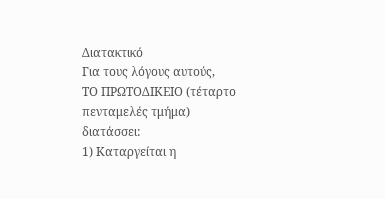Διατακτικό
Για τους λόγους αυτούς,
ΤΟ ΠΡΩΤΟΔΙΚΕΙΟ (τέταρτο πενταμελές τμήμα)
διατάσσει:
1) Καταργείται η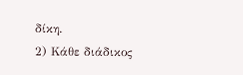δίκη.
2) Κάθε διάδικος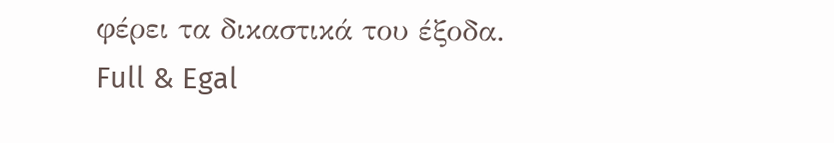φέρει τα δικαστικά του έξοδα.
Full & Egal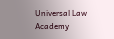Universal Law Academy